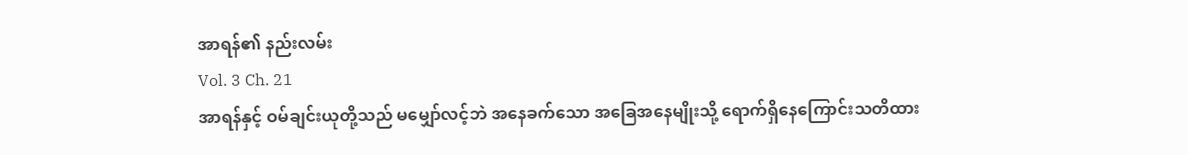အာရန်၏ နည်းလမ်း
Vol. 3 Ch. 21
အာရန်နှင့် ဝမ်ချင်းယုတို့သည် မမျှော်လင့်ဘဲ အနေခက်သော အခြေအနေမျိုးသို့ ရောက်ရှိနေကြောင်းသတိထား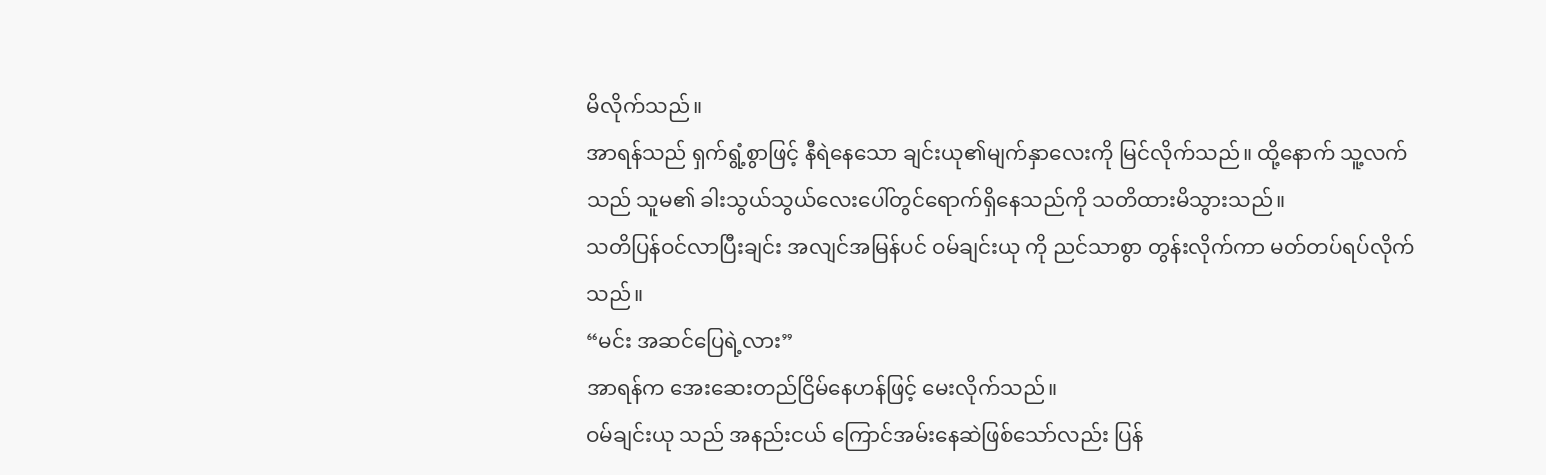မိလိုက်သည်။
အာရန်သည် ရှက်ရွံ့စွာဖြင့် နီရဲနေသော ချင်းယု၏မျက်နှာလေးကို မြင်လိုက်သည်။ ထို့နောက် သူ့လက်သည် သူမ၏ ခါးသွယ်သွယ်လေးပေါ်တွင်ရောက်ရှိနေသည်ကို သတိထားမိသွားသည်။
သတိပြန်ဝင်လာပြီးချင်း အလျင်အမြန်ပင် ဝမ်ချင်းယု ကို ညင်သာစွာ တွန်းလိုက်ကာ မတ်တပ်ရပ်လိုက်သည်။
“မင်း အဆင်ပြေရဲ့လား”
အာရန်က အေးဆေးတည်ငြိမ်နေဟန်ဖြင့် မေးလိုက်သည်။
ဝမ်ချင်းယု သည် အနည်းငယ် ကြောင်အမ်းနေဆဲဖြစ်သော်လည်း ပြန်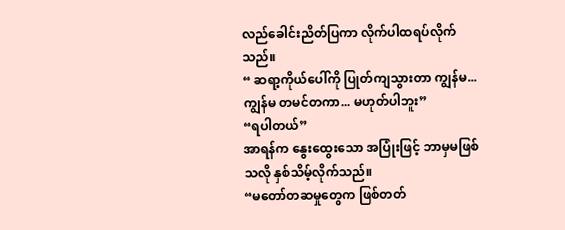လည်ခေါင်းညိတ်ပြကာ လိုက်ပါထရပ်လိုက်သည်။
“ ဆရာ့ကိုယ်ပေါ်ကို ပြုတ်ကျသွားတာ ကျွန်မ...ကျွန်မ တမင်တကာ... မဟုတ်ပါဘူး”
“ရပါတယ်”
အာရန်က နွေးထွေးသော အပြုံးဖြင့် ဘာမှမဖြစ်သလို နှစ်သိမ့်လိုက်သည်။
“မတော်တဆမှုတွေက ဖြစ်တတ်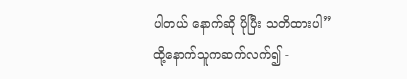ပါတယ် နောက်ဆို ပိုပြီး သတိထားပါ”
ထို့နောက်သူကဆက်လက်၍ -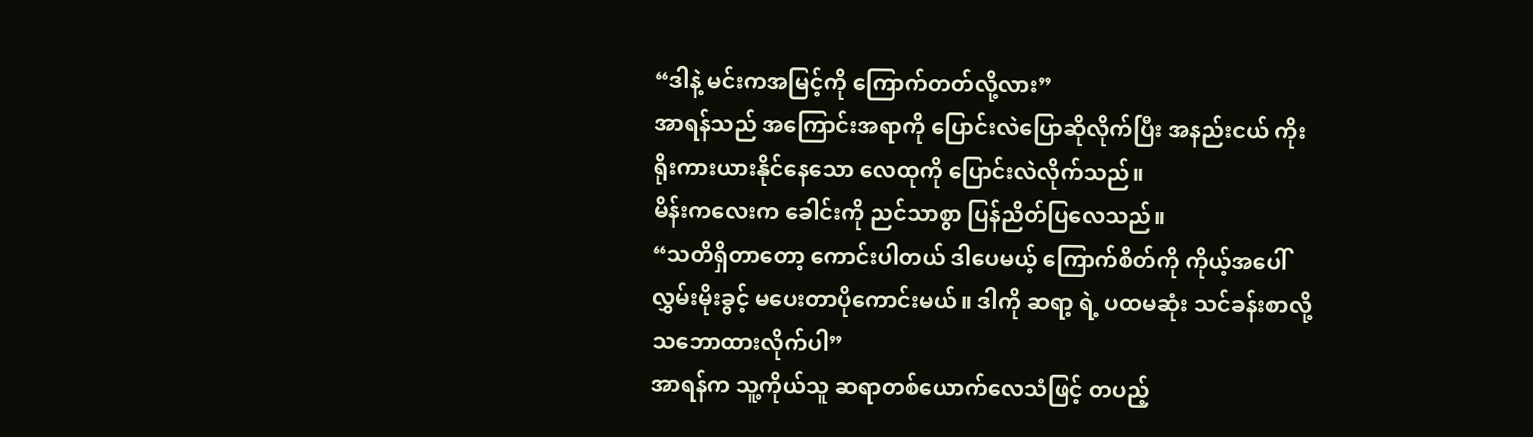“ဒါနဲ့ မင်းကအမြင့်ကို ကြောက်တတ်လို့လား”
အာရန်သည် အကြောင်းအရာကို ပြောင်းလဲပြောဆိုလိုက်ပြီး အနည်းငယ် ကိုးရိုးကားယားနိုင်နေသော လေထုကို ပြောင်းလဲလိုက်သည်။
မိန်းကလေးက ခေါင်းကို ညင်သာစွာ ပြန်ညိတ်ပြလေသည်။
“သတိရှိတာတော့ ကောင်းပါတယ် ဒါပေမယ့် ကြောက်စိတ်ကို ကိုယ့်အပေါ် လွှမ်းမိုးခွင့် မပေးတာပိုကောင်းမယ်။ ဒါကို ဆရာ့ ရဲ့ ပထမဆုံး သင်ခန်းစာလို့ သဘောထားလိုက်ပါ”
အာရန်က သူ့ကိုယ်သူ ဆရာတစ်ယောက်လေသံဖြင့် တပည့်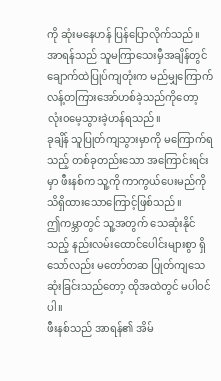ကို ဆုံးမနေဟန် ပြန်ပြောလိုက်သည်။
အာရန်သည် သူမကြာသေးမှီအချိန်တွင် ချောက်ထဲပြုပ်ကျတုံးက မည်မျှကြောက်လန့်တကြားအော်ဟစ်ခဲ့သည်ကိုတော့ လုံး၀မေ့သွားခဲ့ဟန်ရသည်။
ခုချိန် သူပြုတ်ကျသွားမှာကို မကြောက်ရသည့် တစ်ခုတည်းသော အကြောင်းရင်းမှာ ဖီးနစ်က သူ့ကို ကာကွယ်ပေးမည်ကိုသိရှိထားသောကြောင့်ဖြစ်သည်။
ဤကမ္ဘာတွင် သူ့အတွက် သေဆုံးနိုင်သည့် နည်းလမ်းထောင်ပေါင်းများစွာ ရှိသော်လည်း မတော်တဆ ပြုတ်ကျသေဆုံးခြင်းသည်တော့ ထိုအထဲတွင် မပါဝင်ပါ။
ဖီးနစ်သည် အာရန်၏ အိမ်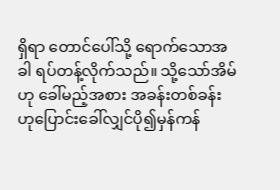ရှိရာ တောင်ပေါ်သို့ ရောက်သောအခါ ရပ်တန့်လိုက်သည်။ သို့သော်အိမ်ဟု ခေါ်မည့်အစား အခန်းတစ်ခန်းဟုပြောင်းခေါ်လျှင်ပို၍မှန်ကန်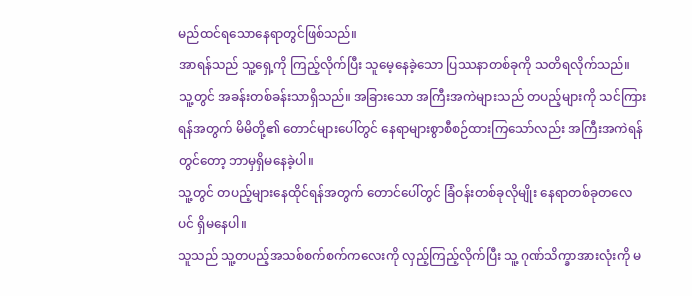မည်ထင်ရသောနေရာတွင်ဖြစ်သည်။
အာရန်သည် သူ့ရှေ့ကို ကြည့်လိုက်ပြီး သူမေ့နေခဲ့သော ပြဿနာတစ်ခုကို သတိရလိုက်သည်။
သူ့တွင် အခန်းတစ်ခန်းသာရှိသည်။ အခြားသော အကြီးအကဲများသည် တပည့်များကို သင်ကြားရန်အတွက် မိမိတို့၏ တောင်များပေါ်တွင် နေရာများစွာစီစဉ်ထားကြသော်လည်း အကြီးအကဲရန်တွင်တော့ ဘာမှရှိမနေခဲ့ပါ။
သူ့တွင် တပည့်များနေထိုင်ရန်အတွက် တောင်ပေါ်တွင် ခြံဝန်းတစ်ခုလိုမျိုး နေရာတစ်ခုတလေပင် ရှိမနေပါ။
သူသည် သူ့တပည့်အသစ်စက်စက်ကလေးကို လှည့်ကြည့်လိုက်ပြီး သူ့ ဂုဏ်သိက္ခာအားလုံးကို မ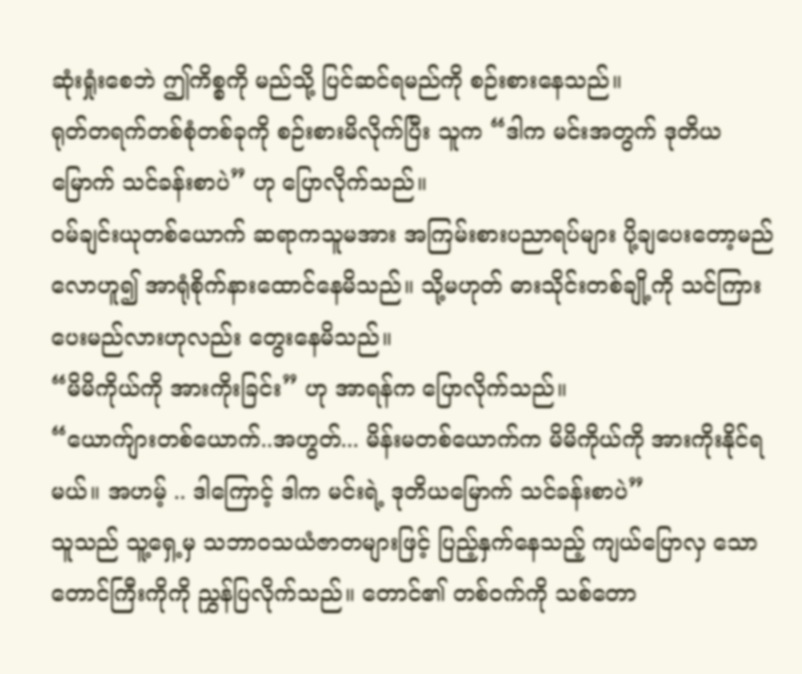ဆုံးရှုံးစေဘဲ ဤကိစ္စကို မည်သို့ ပြင်ဆင်ရမည်ကို စဉ်းစားနေသည်။
ရုတ်တရက်တစ်စုံတစ်ခုကို စဉ်းစားမိလိုက်ပြီး သူက “ဒါက မင်းအတွက် ဒုတိယမြောက် သင်ခန်းစာပဲ” ဟု ပြောလိုက်သည်။
ဝမ်ချင်းယုတစ်ယောက် ဆရာကသူမအား အကြမ်းစားပညာရပ်များ ပို့ချပေးတော့မည်လောဟူ၍ အာရုံစိုက်နားထောင်နေမိသည်။ သို့မဟုတ် ဓားသိုင်းတစ်ချို့ကို သင်ကြားပေးမည်လားဟုလည်း တွေးနေမိသည်။
“မိမိကိုယ်ကို အားကိုးခြင်း” ဟု အာရန်က ပြောလိုက်သည်။
“ယောက်ျားတစ်ယောက်..အဟွတ်... မိန်းမတစ်ယောက်က မိမိကိုယ်ကို အားကိုးနိုင်ရမယ်။ အဟမ့် .. ဒါကြောင့် ဒါက မင်းရဲ့ ဒုတိယမြောက် သင်ခန်းစာပဲ”
သူသည် သူ့ရှေ့မှ သဘာဝသယံဇာတများဖြင့် ပြည့်နှက်နေသည့် ကျယ်ပြောလှ သော တောင်ကြီးကိုကို ညွှန်ပြလိုက်သည်။ တောင်၏ တစ်ဝက်ကို သစ်တော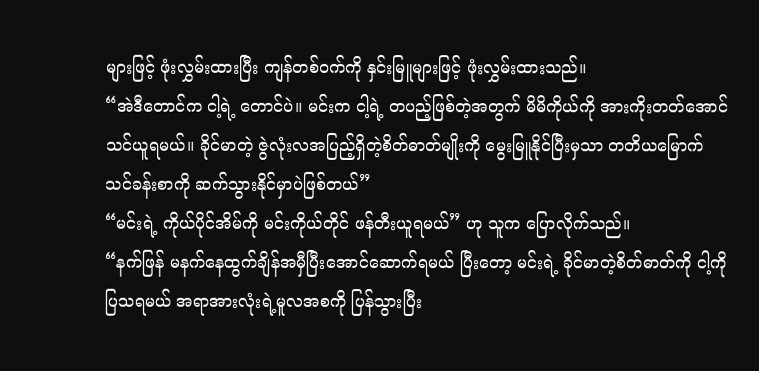များဖြင့် ဖုံးလွှမ်းထားပြီး ကျန်တစ်ဝက်ကို နှင်းမြူများဖြင့် ဖုံးလွှမ်းထားသည်။
“အဲဒီတောင်က ငါ့ရဲ့ တောင်ပဲ။ မင်းက ငါ့ရဲ့ တပည့်ဖြစ်တဲ့အတွက် မိမိကိုယ်ကို အားကိုးတတ်အောင် သင်ယူရမယ်။ ခိုင်မာတဲ့ ဇွဲလုံးလအပြည့်ရှိတဲ့စိတ်ဓာတ်မျိုးကို မွေးမြူနိုင်ပြီးမှသာ တတိယမြောက် သင်ခန်းစာကို ဆက်သွားနိုင်မှာပဲဖြစ်တယ်”
“မင်းရဲ့ ကိုယ်ပိုင်အိမ်ကို မင်းကိုယ်တိုင် ဖန်တီးယူရမယ်” ဟု သူက ပြောလိုက်သည်။
“နက်ဖြန် မနက်နေထွက်ချိန်အမှီပြီးအောင်ဆောက်ရမယ် ပြီးတော့ မင်းရဲ့ ခိုင်မာတဲ့စိတ်ဓာတ်ကို ငါ့ကို ပြသရမယ် အရာအားလုံးရဲ့မူလအစကို ပြန်သွားပြီး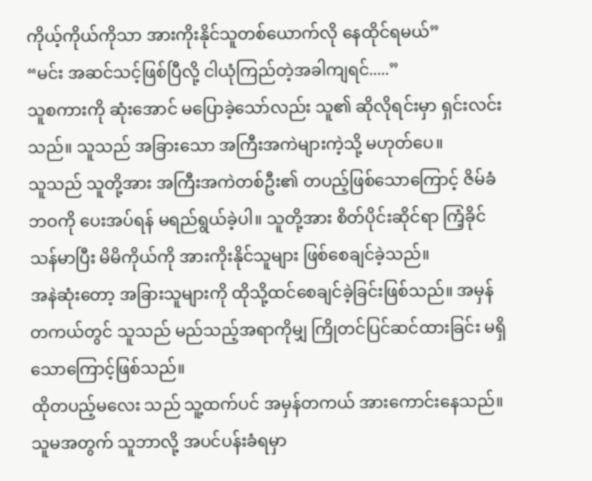ကိုယ့်ကိုယ်ကိုသာ အားကိုးနိုင်သူတစ်ယောက်လို နေထိုင်ရမယ်”
“မင်း အဆင်သင့်ဖြစ်ပြီလို့ ငါယုံကြည်တဲ့အခါကျရင်.....”
သူစကားကို ဆုံးအောင် မပြောခဲ့သော်လည်း သူ၏ ဆိုလိုရင်းမှာ ရှင်းလင်းသည်။ သူသည် အခြားသော အကြီးအကဲများကဲ့သို့ မဟုတ်ပေ။
သူသည် သူတို့အား အကြီးအကဲတစ်ဦး၏ တပည့်ဖြစ်သောကြောင့် ဇိမ်ခံဘဝကို ပေးအပ်ရန် မရည်ရွယ်ခဲ့ပါ။ သူတို့အား စိတ်ပိုင်းဆိုင်ရာ ကြံ့ခိုင်သန်မာပြီး မိမိကိုယ်ကို အားကိုးနိုင်သူများ ဖြစ်စေချင်ခဲ့သည်။
အနဲဆုံးတော့ အခြားသူများကို ထိုသို့ထင်စေချင်ခဲ့ခြင်းဖြစ်သည်။ အမှန်တကယ်တွင် သူသည် မည်သည့်အရာကိုမျှ ကြိုတင်ပြင်ဆင်ထားခြင်း မရှိသောကြောင့်ဖြစ်သည်။
ထိုတပည့်မလေး သည် သူ့ထက်ပင် အမှန်တကယ် အားကောင်းနေသည်။ သူမအတွက် သူဘာလို့ အပင်ပန်းခံရမှာ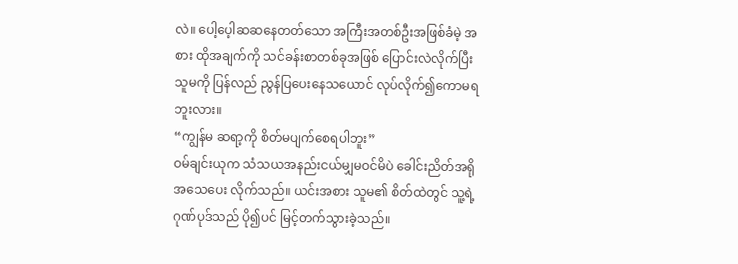လဲ။ ပေါ့ပေ့ါဆဆနေတတ်သော အကြီးအတစ်ဦးအဖြစ်ခံမဲ့ အစား ထိုအချက်ကို သင်ခန်းစာတစ်ခုအဖြစ် ပြောင်းလဲလိုက်ပြီး သူမကို ပြန်လည် ညွန်ပြပေးနေသယောင် လုပ်လိုက်၍ကောမရဘူးလား။
“ကျွန်မ ဆရာ့ကို စိတ်မပျက်စေရပါဘူး”
ဝမ်ချင်းယုက သံသယအနည်းငယ်မျှမဝင်မိပဲ ခေါင်းညိတ်အရိုအသေပေး လိုက်သည်။ ယင်းအစား သူမ၏ စိတ်ထဲတွင် သူ့ရဲ့ ဂုဏ်ပုဒ်သည် ပို၍ပင် မြင့်တက်သွားခဲ့သည်။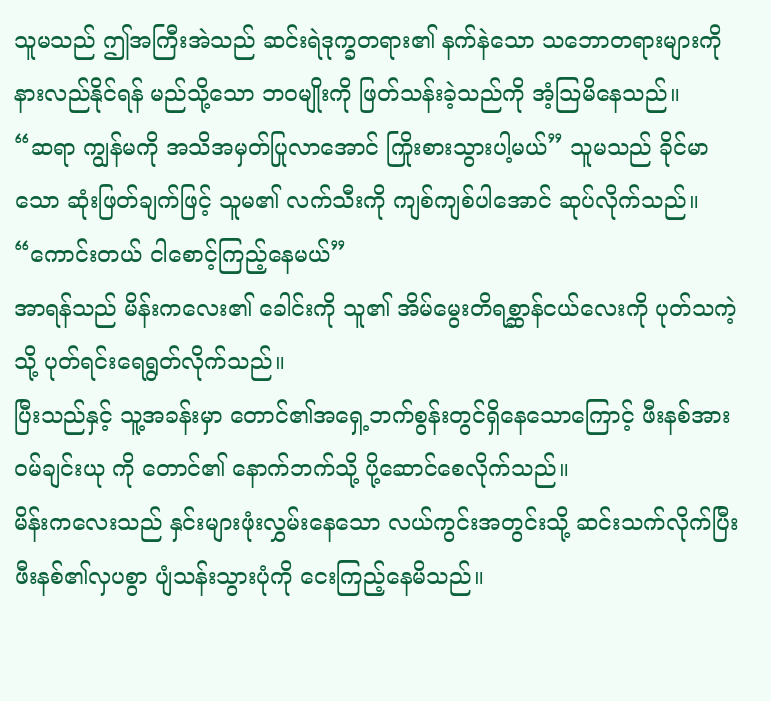သူမသည် ဤအကြီးအဲသည် ဆင်းရဲဒုက္ခတရား၏ နက်နဲသော သဘောတရားများကို နားလည်နိုင်ရန် မည်သို့သော ဘဝမျိုးကို ဖြတ်သန်းခဲ့သည်ကို အံ့သြမိနေသည်။
“ဆရာ ကျွန်မကို အသိအမှတ်ပြုလာအောင် ကြိုးစားသွားပါ့မယ်” သူမသည် ခိုင်မာသော ဆုံးဖြတ်ချက်ဖြင့် သူမ၏ လက်သီးကို ကျစ်ကျစ်ပါအောင် ဆုပ်လိုက်သည်။
“ကောင်းတယ် ငါစောင့်ကြည့်နေမယ်”
အာရန်သည် မိန်းကလေး၏ ခေါင်းကို သူ၏ အိမ်မွေးတိရစ္ဆာန်ငယ်လေးကို ပုတ်သကဲ့သို့ ပုတ်ရင်းရေရွတ်လိုက်သည်။
ပြီးသည်နှင့် သူ့အခန်းမှာ တောင်၏အရှေ့ဘက်စွန်းတွင်ရှိနေသောကြောင့် ဖီးနစ်အား ဝမ်ချင်းယု ကို တောင်၏ နောက်ဘက်သို့ ပို့ဆောင်စေလိုက်သည်။
မိန်းကလေးသည် နှင်းများဖုံးလွှမ်းနေသော လယ်ကွင်းအတွင်းသို့ ဆင်းသက်လိုက်ပြီး ဖီးနစ်၏လှပစွာ ပျံသန်းသွားပုံကို ငေးကြည့်နေမိသည်။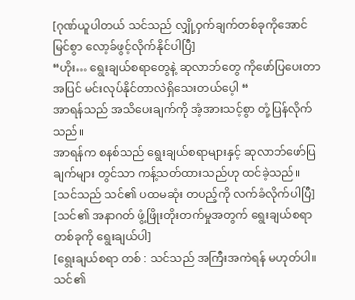[ဂုဏ်ယူပါတယ် သင်သည် လျှို့ဝှက်ချက်တစ်ခုကိုအောင်မြင်စွာ လော့ခ်ဖွင့်လိုက်နိုင်ပါပြီ]
“ဟိုး… ရွေးချယ်စရာတွေနဲ့ ဆုလာဘ်တွေ ကိုဖော်ပြပေးတာအပြင် မင်းလုပ်နိုင်တာလဲရှိသေးတယ်ပေ့ါ “
အာရန်သည် အသိပေးချက်ကို အံ့အားသင့်စွာ တုံ့ပြန်လိုက်သည်။
အာရန်က စနစ်သည် ရွေးချယ်စရာများနှင့် ဆုလာဘ်ဖော်ပြချက်များ တွင်သာ ကန့်သတ်ထားသည်ဟု ထင်ခဲ့သည်။
[သင်သည် သင်၏ ပထမဆုံး တပည့်ကို လက်ခံလိုက်ပါပြီ]
[သင်၏ အနာဂတ် ဖွံ့ဖြိုးတိုးတက်မှုအတွက် ရွေးချယ်စရာတစ်ခုကို ရွေးချယ်ပါ]
[ရွေးချယ်စရာ တစ် : သင်သည် အကြီးအကဲရန် မဟုတ်ပါ။ သင်၏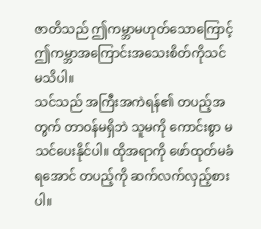ဇာတိသည် ဤကမ္ဘာမဟုတ်သောကြောင့် ဤကမ္ဘာအကြောင်းအသေးစိတ်ကိုသင်မသိပါ။
သင်သည် အကြီးအကဲရန်၏ တပည့်အတွက် တာဝန်မရှိဘဲ သူမကို ကောင်းစွာ မသင်ပေးနိုင်ပါ။ ထိုအရာကို ဖော်ထုတ်မခံရအောင် တပည့်ကို ဆက်လက်လှည့်စားပါ။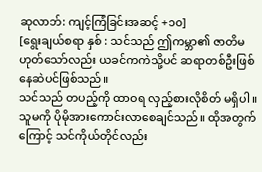ဆုလာဘ်: ကျင့်ကြံခြင်းအဆင့် +၁၀]
[ရွေးချယ်စရာ နှစ် : သင်သည် ဤကမ္ဘာ၏ ဇာတိမဟုတ်သော်လည်း ယခင်ကကဲသို့ပင် ဆရာတစ်ဦးဖြစ်နေဆဲပင်ဖြစ်သည်။
သင်သည် တပည့်ကို ထာဝရ လှည့်စားလိုစိတ် မရှိပါ။ သူမကို ပိုမိုအားကောင်းလာစေချင်သည်။ ထိုအတွက်ကြောင့် သင်ကိုယ်တိုင်လည်း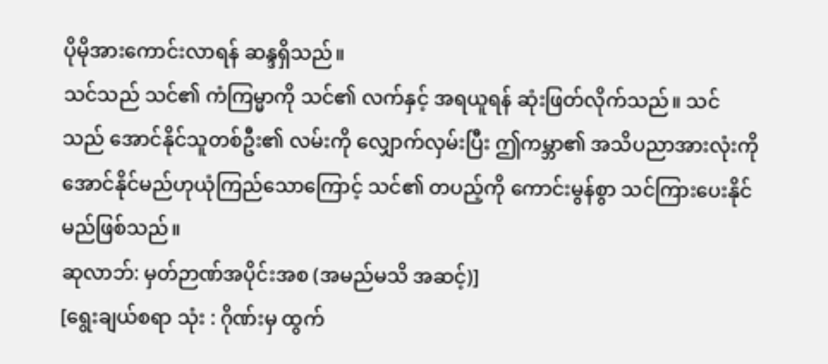ပိုမိုအားကောင်းလာရန် ဆန္ဒရှိသည်။
သင်သည် သင်၏ ကံကြမ္မာကို သင်၏ လက်နှင့် အရယူရန် ဆုံးဖြတ်လိုက်သည်။ သင်သည် အောင်နိုင်သူတစ်ဦး၏ လမ်းကို လျှောက်လှမ်းပြီး ဤကမ္ဘာ၏ အသိပညာအားလုံးကို အောင်နိုင်မည်ဟုယုံကြည်သောကြောင့် သင်၏ တပည့်ကို ကောင်းမွန်စွာ သင်ကြားပေးနိုင်မည်ဖြစ်သည်။
ဆုလာဘ်: မှတ်ဉာဏ်အပိုင်းအစ (အမည်မသိ အဆင့်)]
[ရွေးချယ်စရာ သုံး : ဂိုဏ်းမှ ထွက်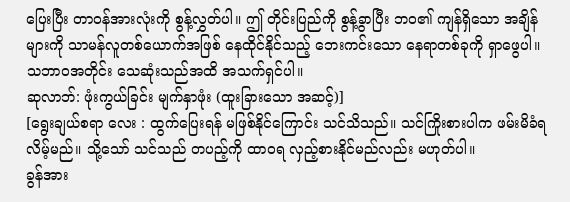ပြေးပြီး တာဝန်အားလုံးကို စွန့်လွှတ်ပါ။ ဤ တိုင်းပြည်ကို စွန့်ခွာပြီး ဘဝ၏ ကျန်ရှိသော အချိန်များကို သာမန်လူတစ်ယောက်အဖြစ် နေထိုင်နိုင်သည့် ဘေးကင်းသော နေရာတစ်ခုကို ရှာဖွေပါ။
သဘာဝအတိုင်း သေဆုံးသည်အထိ အသက်ရှင်ပါ။
ဆုလာဘ်: ဖုံးကွယ်ခြင်း မျက်နှာဖုံး (ထူးခြားသော အဆင့်)]
[ရွေးချယ်စရာ လေး : ထွက်ပြေးရန် မဖြစ်နိုင်ကြောင်း သင်သိသည်။ သင်ကြိုးစားပါက ဖမ်းမိခံရလိမ့်မည်။ သို့သော် သင်သည် တပည့်ကို ထာဝရ လှည့်စားနိုင်မည်လည်း မဟုတ်ပါ။
ခွန်အား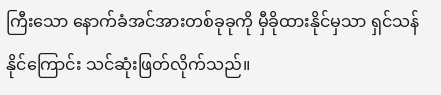ကြီးသော နောက်ခံအင်အားတစ်ခုခုကို မှီခိုထားနိုင်မှသာ ရှင်သန်နိုင်ကြောင်း သင်ဆုံးဖြတ်လိုက်သည်။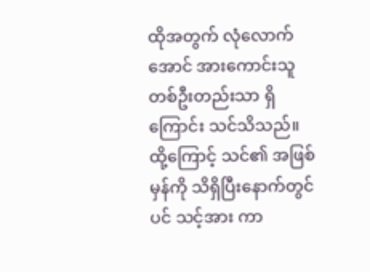ထိုအတွက် လုံလောက်အောင် အားကောင်းသူ တစ်ဦးတည်းသာ ရှိကြောင်း သင်သိသည်။
ထို့ကြောင့် သင်၏ အဖြစ်မှန်ကို သိရှိပြီးနောက်တွင်ပင် သင့်အား ကာ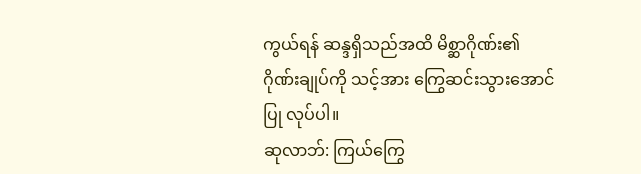ကွယ်ရန် ဆန္ဒရှိသည်အထိ မိစ္ဆာဂိုဏ်း၏ ဂိုဏ်းချုပ်ကို သင့်အား ကြွေဆင်းသွားအောင်ပြု လုပ်ပါ။
ဆုလာဘ်: ကြယ်ကြွေ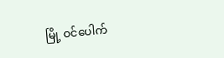မြို့ ဝင်ပေါက်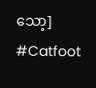သော့]
#Catfoot